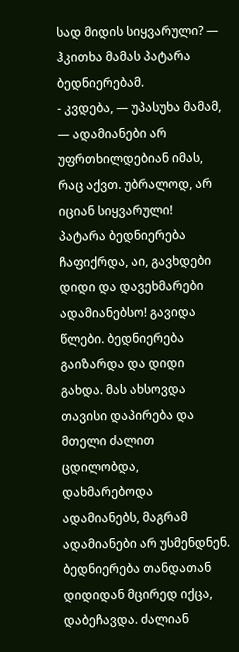სად მიდის სიყვარული? — ჰკითხა მამას პატარა ბედნიერებამ.
- კვდება, — უპასუხა მამამ, — ადამიანები არ უფრთხილდებიან იმას, რაც აქვთ. უბრალოდ, არ იციან სიყვარული!
პატარა ბედნიერება ჩაფიქრდა, აი, გავხდები დიდი და დავეხმარები ადამიანებსო! გავიდა წლები. ბედნიერება გაიზარდა და დიდი გახდა. მას ახსოვდა თავისი დაპირება და მთელი ძალით ცდილობდა, დახმარებოდა ადამიანებს, მაგრამ ადამიანები არ უსმენდნენ. ბედნიერება თანდათან დიდიდან მცირედ იქცა, დაბეჩავდა. ძალიან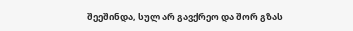შეეშინდა, სულ არ გავქრეო და შორ გზას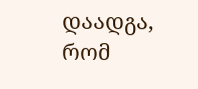დაადგა, რომ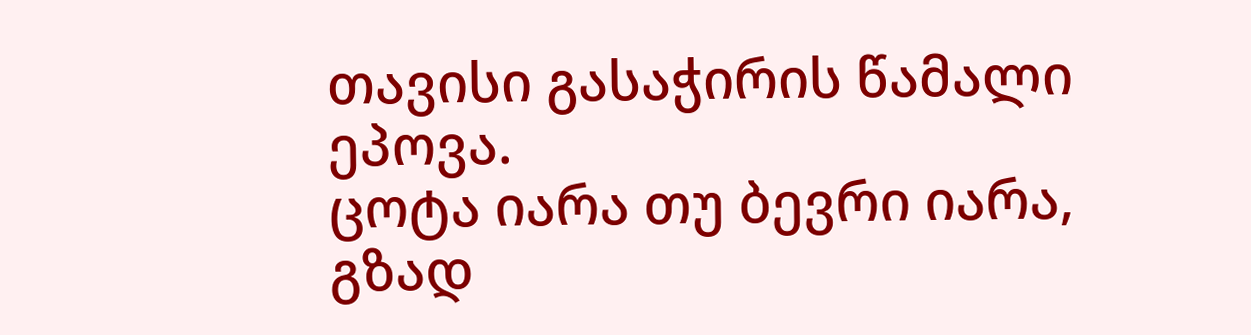თავისი გასაჭირის წამალი ეპოვა.
ცოტა იარა თუ ბევრი იარა, გზად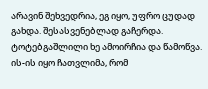არავინ შეხვედრია, ეგ იყო, უფრო ცუდად გახდა. შესასვენებლად გაჩერდა. ტოტებგაშლილი ხე ამოირჩია და წამოწვა. ის-ის იყო ჩათვლიმა, რომ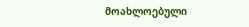მოახლოებული